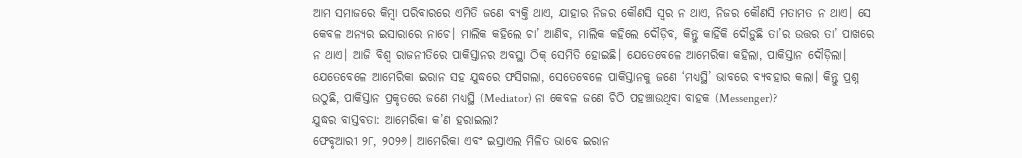ଆମ ସମାଜରେ କିମ୍ବା ପରିବାରରେ ଏମିତି ଜଣେ ବ୍ୟକ୍ତି ଥାଏ, ଯାହାର ନିଜର କୌଣସି ସ୍ୱର ନ ଥାଏ, ନିଜର କୌଣସି ମତାମତ ନ ଥାଏ। ସେ କେବଳ ଅନ୍ୟର ଇସାରାରେ ନାଚେ। ମାଲିକ କହିଲେ ଚା’ ଆଣିବ, ମାଲିକ କହିଲେ ଦୌଡ଼ିବ, କିନ୍ତୁ କାହିଁକି ଦୌଡ଼ୁଛି ତା’ର ଉତ୍ତର ତା’ ପାଖରେ ନ ଥାଏ। ଆଜି ବିଶ୍ୱ ରାଜନୀତିରେ ପାକିସ୍ତାନର ଅବସ୍ଥା ଠିକ୍ ସେମିତି ହୋଇଛି। ଯେତେବେଳେ ଆମେରିକା କହିଲା, ପାକିସ୍ତାନ ଦୌଡ଼ିଲା। ଯେତେବେଳେ ଆମେରିକା ଇରାନ ସହ ଯୁଦ୍ଧରେ ଫସିଗଲା, ସେତେବେଳେ ପାକିସ୍ତାନକୁ ଜଣେ ‘ମଧ୍ୟସ୍ଥି’ ଭାବରେ ବ୍ୟବହାର କଲା। କିନ୍ତୁ ପ୍ରଶ୍ନ ଉଠୁଛି, ପାକିସ୍ତାନ ପ୍ରକୃତରେ ଜଣେ ମଧ୍ୟସ୍ଥି (Mediator) ନା କେବଳ ଜଣେ ଚିଠି ପହଞ୍ଚାଉଥିବା ବାହକ (Messenger)?
ଯୁଦ୍ଧର ବାସ୍ତବତା: ଆମେରିକା କ’ଣ ହରାଇଲା?
ଫେବୃଆରୀ ୨୮, ୨୦୨୬। ଆମେରିକା ଏବଂ ଇସ୍ରାଏଲ ମିଳିତ ଭାବେ ଇରାନ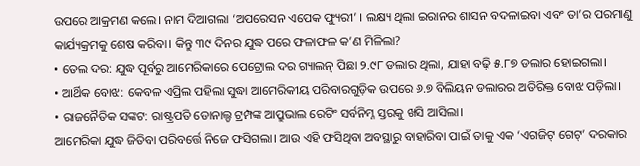ଉପରେ ଆକ୍ରମଣ କଲେ। ନାମ ଦିଆଗଲା ‘ଅପରେସନ ଏପେକ ଫ୍ୟୁରୀ’ । ଲକ୍ଷ୍ୟ ଥିଲା ଇରାନର ଶାସନ ବଦଳାଇବା ଏବଂ ତା’ର ପରମାଣୁ କାର୍ଯ୍ୟକ୍ରମକୁ ଶେଷ କରିବା। କିନ୍ତୁ ୩୯ ଦିନର ଯୁଦ୍ଧ ପରେ ଫଳାଫଳ କ’ଣ ମିଳିଲା?
• ତେଲ ଦର: ଯୁଦ୍ଧ ପୂର୍ବରୁ ଆମେରିକାରେ ପେଟ୍ରୋଲ ଦର ଗ୍ୟାଲନ୍ ପିଛା ୨.୯୮ ଡଲାର ଥିଲା, ଯାହା ବଢ଼ି ୫.୮୭ ଡଲାର ହୋଇଗଲା।
• ଆର୍ଥିକ ବୋଝ: କେବଳ ଏପ୍ରିଲ ପହିଲା ସୁଦ୍ଧା ଆମେରିକୀୟ ପରିବାରଗୁଡ଼ିକ ଉପରେ ୬.୭ ବିଲିୟନ ଡଲାରର ଅତିରିକ୍ତ ବୋଝ ପଡ଼ିଲା।
• ରାଜନୈତିକ ସଙ୍କଟ: ରାଷ୍ଟ୍ରପତି ଡୋନାଲ୍ଡ ଟ୍ରମ୍ପଙ୍କ ଆପ୍ରୁଭାଲ ରେଟିଂ ସର୍ବନିମ୍ନ ସ୍ତରକୁ ଖସି ଆସିଲା।
ଆମେରିକା ଯୁଦ୍ଧ ଜିତିବା ପରିବର୍ତ୍ତେ ନିଜେ ଫସିଗଲା। ଆଉ ଏହି ଫସିଥିବା ଅବସ୍ଥାରୁ ବାହାରିବା ପାଇଁ ତାକୁ ଏକ ‘ଏଗଜିଟ୍ ଗେଟ୍’ ଦରକାର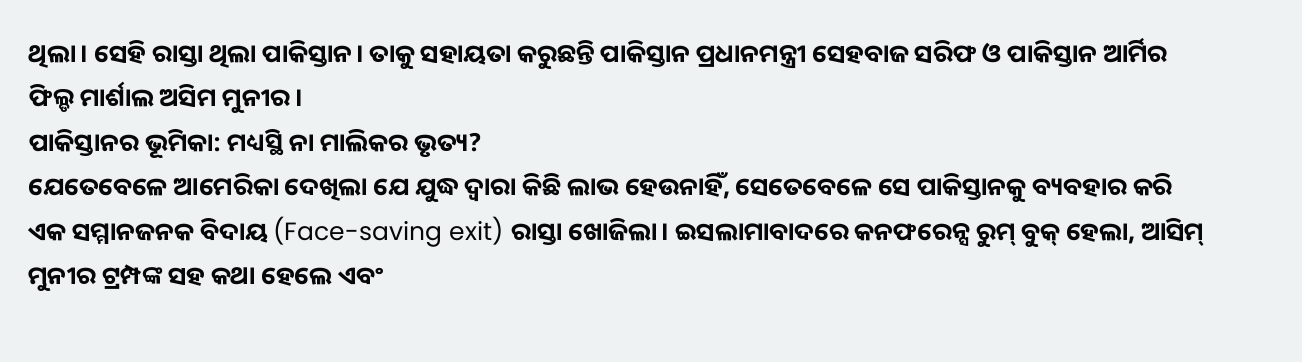ଥିଲା। ସେହି ରାସ୍ତା ଥିଲା ପାକିସ୍ତାନ। ତାକୁ ସହାୟତା କରୁଛନ୍ତି ପାକିସ୍ତାନ ପ୍ରଧାନମନ୍ତ୍ରୀ ସେହବାଜ ସରିଫ ଓ ପାକିସ୍ତାନ ଆର୍ମିର ଫିଲ୍ଡ ମାର୍ଶାଲ ଅସିମ ମୁନୀର।
ପାକିସ୍ତାନର ଭୂମିକା: ମଧ୍ୟସ୍ଥି ନା ମାଲିକର ଭୃତ୍ୟ?
ଯେତେବେଳେ ଆମେରିକା ଦେଖିଲା ଯେ ଯୁଦ୍ଧ ଦ୍ୱାରା କିଛି ଲାଭ ହେଉନାହିଁ, ସେତେବେଳେ ସେ ପାକିସ୍ତାନକୁ ବ୍ୟବହାର କରି ଏକ ସମ୍ମାନଜନକ ବିଦାୟ (Face-saving exit) ରାସ୍ତା ଖୋଜିଲା। ଇସଲାମାବାଦରେ କନଫରେନ୍ସ ରୁମ୍ ବୁକ୍ ହେଲା, ଆସିମ୍ ମୁନୀର ଟ୍ରମ୍ପଙ୍କ ସହ କଥା ହେଲେ ଏବଂ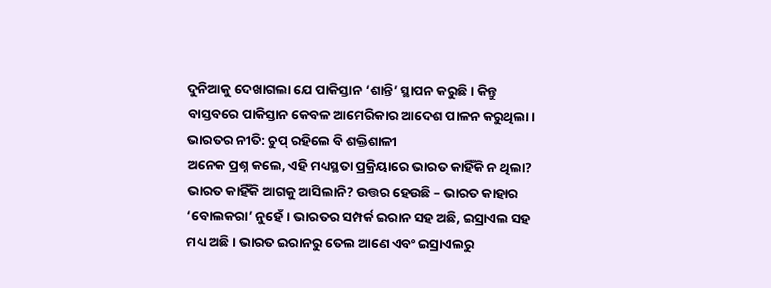ଦୁନିଆକୁ ଦେଖାଗଲା ଯେ ପାକିସ୍ତାନ ‘ଶାନ୍ତି’ ସ୍ଥାପନ କରୁଛି। କିନ୍ତୁ ବାସ୍ତବରେ ପାକିସ୍ତାନ କେବଳ ଆମେରିକାର ଆଦେଶ ପାଳନ କରୁଥିଲା।
ଭାରତର ନୀତି: ଚୁପ୍ ରହିଲେ ବି ଶକ୍ତିଶାଳୀ
ଅନେକ ପ୍ରଶ୍ନ କଲେ, ଏହି ମଧ୍ୟସ୍ଥତା ପ୍ରକ୍ରିୟାରେ ଭାରତ କାହିଁକି ନ ଥିଲା? ଭାରତ କାହିଁକି ଆଗକୁ ଆସିଲାନି? ଉତ୍ତର ହେଉଛି – ଭାରତ କାହାର ‘ବୋଲକରା’ ନୁହେଁ। ଭାରତର ସମ୍ପର୍କ ଇରାନ ସହ ଅଛି, ଇସ୍ରାଏଲ ସହ ମଧ୍ୟ ଅଛି। ଭାରତ ଇରାନରୁ ତେଲ ଆଣେ ଏବଂ ଇସ୍ରାଏଲରୁ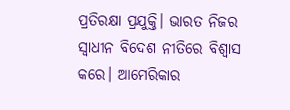ପ୍ରତିରକ୍ଷା ପ୍ରଯୁକ୍ତି। ଭାରତ ନିଜର ସ୍ୱାଧୀନ ବିଦେଶ ନୀତିରେ ବିଶ୍ୱାସ କରେ। ଆମେରିକାର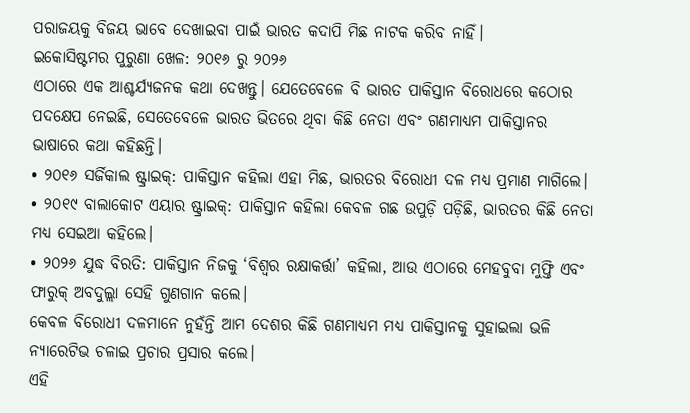ପରାଜୟକୁ ବିଜୟ ଭାବେ ଦେଖାଇବା ପାଇଁ ଭାରତ କଦାପି ମିଛ ନାଟକ କରିବ ନାହିଁ।
ଇକୋସିଷ୍ଟମର ପୁରୁଣା ଖେଳ: ୨୦୧୬ ରୁ ୨୦୨୬
ଏଠାରେ ଏକ ଆଶ୍ଚର୍ଯ୍ୟଜନକ କଥା ଦେଖନ୍ତୁ। ଯେତେବେଳେ ବି ଭାରତ ପାକିସ୍ତାନ ବିରୋଧରେ କଠୋର ପଦକ୍ଷେପ ନେଇଛି, ସେତେବେଳେ ଭାରତ ଭିତରେ ଥିବା କିଛି ନେତା ଏବଂ ଗଣମାଧ୍ୟମ ପାକିସ୍ତାନର ଭାଷାରେ କଥା କହିଛନ୍ତି।
• ୨୦୧୬ ସର୍ଜିକାଲ ଷ୍ଟ୍ରାଇକ୍: ପାକିସ୍ତାନ କହିଲା ଏହା ମିଛ, ଭାରତର ବିରୋଧୀ ଦଳ ମଧ୍ୟ ପ୍ରମାଣ ମାଗିଲେ।
• ୨୦୧୯ ବାଲାକୋଟ ଏୟାର ଷ୍ଟ୍ରାଇକ୍: ପାକିସ୍ତାନ କହିଲା କେବଳ ଗଛ ଉପୁଡ଼ି ପଡ଼ିଛି, ଭାରତର କିଛି ନେତା ମଧ୍ୟ ସେଇଆ କହିଲେ।
• ୨୦୨୬ ଯୁଦ୍ଧ ବିରତି: ପାକିସ୍ତାନ ନିଜକୁ ‘ବିଶ୍ୱର ରକ୍ଷାକର୍ତ୍ତା’ କହିଲା, ଆଉ ଏଠାରେ ମେହବୁବା ମୁଫ୍ତି ଏବଂ ଫାରୁକ୍ ଅବଦୁଲ୍ଲା ସେହି ଗୁଣଗାନ କଲେ।
କେବଳ ବିରୋଧୀ ଦଳମାନେ ନୁହଁନ୍ତି ଆମ ଦେଶର କିଛି ଗଣମାଧ୍ୟମ ମଧ୍ୟ ପାକିସ୍ତାନକୁ ସୁହାଇଲା ଭଳି ନ୍ୟାରେଟିଭ ଚଳାଇ ପ୍ରଚାର ପ୍ରସାର କଲେ।
ଏହି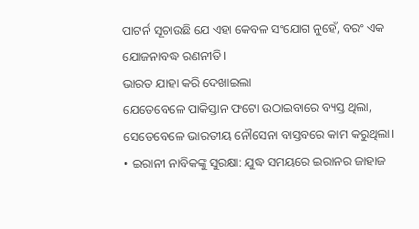ପାଟର୍ନ ସୂଚାଉଛି ଯେ ଏହା କେବଳ ସଂଯୋଗ ନୁହେଁ, ବରଂ ଏକ ଯୋଜନାବଦ୍ଧ ରଣନୀତି।
ଭାରତ ଯାହା କରି ଦେଖାଇଲା
ଯେତେବେଳେ ପାକିସ୍ତାନ ଫଟୋ ଉଠାଇବାରେ ବ୍ୟସ୍ତ ଥିଲା, ସେତେବେଳେ ଭାରତୀୟ ନୌସେନା ବାସ୍ତବରେ କାମ କରୁଥିଲା।
• ଇରାନୀ ନାବିକଙ୍କୁ ସୁରକ୍ଷା: ଯୁଦ୍ଧ ସମୟରେ ଇରାନର ଜାହାଜ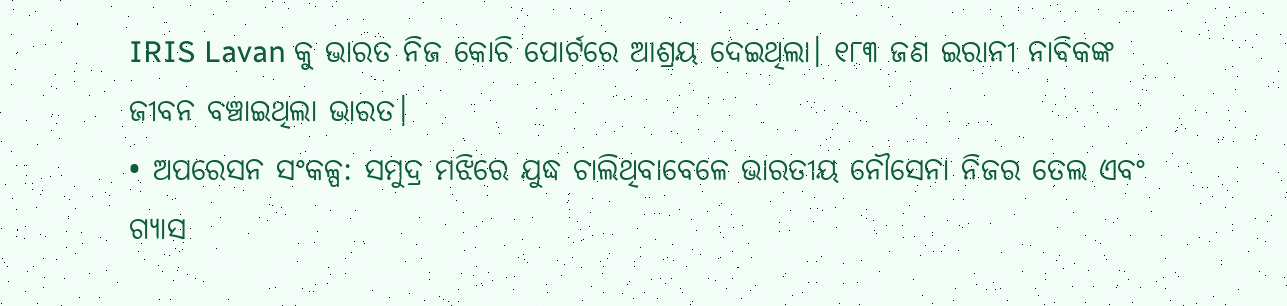IRIS Lavan କୁ ଭାରତ ନିଜ କୋଚି ପୋର୍ଟରେ ଆଶ୍ରୟ ଦେଇଥିଲା। ୧୮୩ ଜଣ ଇରାନୀ ନାବିକଙ୍କ ଜୀବନ ବଞ୍ଚାଇଥିଲା ଭାରତ।
• ଅପରେସନ ସଂକଳ୍ପ: ସମୁଦ୍ର ମଝିରେ ଯୁଦ୍ଧ ଚାଲିଥିବାବେଳେ ଭାରତୀୟ ନୌସେନା ନିଜର ତେଲ ଏବଂ ଗ୍ୟାସ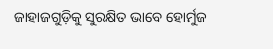ଜାହାଜଗୁଡ଼ିକୁ ସୁରକ୍ଷିତ ଭାବେ ହୋର୍ମୁଜ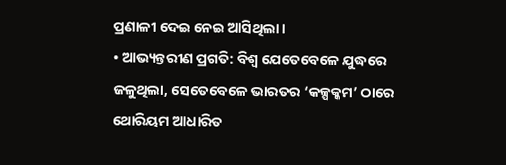ପ୍ରଣାଳୀ ଦେଇ ନେଇ ଆସିଥିଲା।
• ଆଭ୍ୟନ୍ତରୀଣ ପ୍ରଗତି: ବିଶ୍ୱ ଯେତେବେଳେ ଯୁଦ୍ଧରେ ଜଳୁଥିଲା, ସେତେବେଳେ ଭାରତର ‘କଳ୍ପକ୍କମ’ ଠାରେ ଥୋରିୟମ ଆଧାରିତ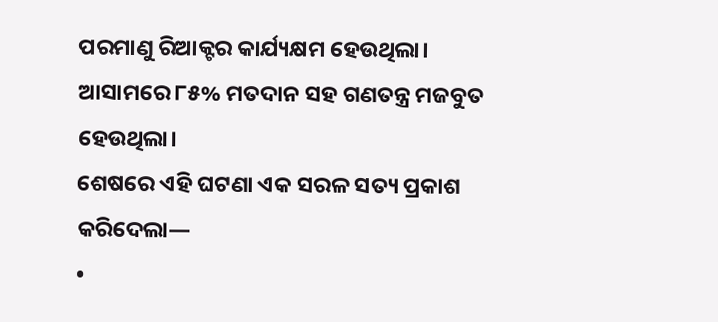ପରମାଣୁ ରିଆକ୍ଟର କାର୍ଯ୍ୟକ୍ଷମ ହେଉଥିଲା। ଆସାମରେ ୮୫% ମତଦାନ ସହ ଗଣତନ୍ତ୍ର ମଜବୁତ ହେଉଥିଲା।
ଶେଷରେ ଏହି ଘଟଣା ଏକ ସରଳ ସତ୍ୟ ପ୍ରକାଶ କରିଦେଲା—
•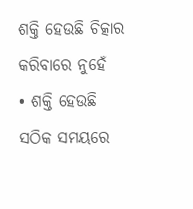ଶକ୍ତି ହେଉଛି ଚିତ୍କାର କରିବାରେ ନୁହେଁ
• ଶକ୍ତି ହେଉଛି ସଠିକ ସମୟରେ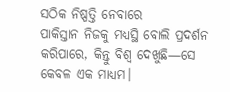ସଠିକ ନିଷ୍ପତ୍ତି ନେବାରେ
ପାକିସ୍ତାନ ନିଜକୁ ମଧ୍ୟସ୍ଥି ବୋଲି ପ୍ରଦର୍ଶନ କରିପାରେ, କିନ୍ତୁ ବିଶ୍ୱ ଦେଖୁଛି—ସେ କେବଳ ଏକ ମାଧ୍ୟମ।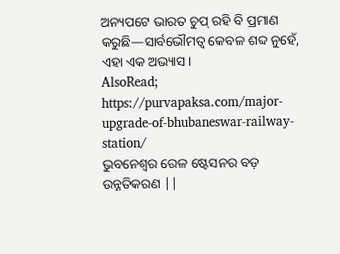ଅନ୍ୟପଟେ ଭାରତ ଚୁପ୍ ରହି ବି ପ୍ରମାଣ କରୁଛି—ସାର୍ବଭୌମତ୍ୱ କେବଳ ଶବ୍ଦ ନୁହେଁ, ଏହା ଏକ ଅଭ୍ୟାସ।
AlsoRead; https://purvapaksa.com/major-upgrade-of-bhubaneswar-railway-station/
ଭୁବନେଶ୍ୱର ରେଳ ଷ୍ଟେସନର ବଡ଼ ଉନ୍ନତିକରଣ ||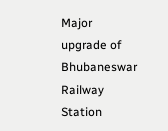Major upgrade of Bhubaneswar Railway Station